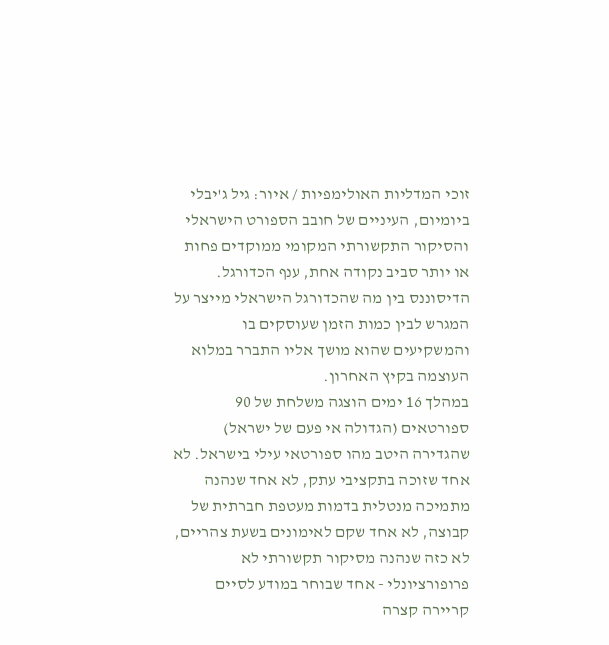זוכי המדליות האולימפיות / איור: גיל ג'יבלי
ביומיום, העיניים של חובב הספורט הישראלי והסיקור התקשורתי המקומי ממוקדים פחות או יותר סביב נקודה אחת, ענף הכדורגל. הדיסוננס בין מה שהכדורגל הישראלי מייצר על המגרש לבין כמות הזמן שעוסקים בו והמשקיעים שהוא מושך אליו התברר במלוא העוצמה בקיץ האחרון.
במהלך 16 ימים הוצגה משלחת של 90 ספורטאים (הגדולה אי פעם של ישראל) שהגדירה היטב מהו ספורטאי עילי בישראל. לא אחד שזוכה בתקציבי עתק, לא אחד שנהנה מתמיכה מנטלית בדמות מעטפת חברתית של קבוצה, לא אחד שקם לאימונים בשעת צהריים, לא כזה שנהנה מסיקור תקשורתי לא פרופורציונלי - אחד שבוחר במודע לסיים קריירה קצרה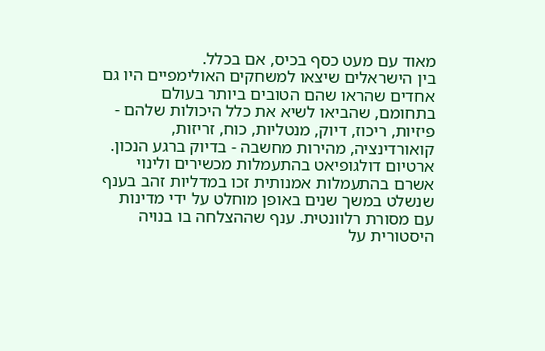מאוד עם מעט כסף בכיס, אם בכלל.
בין הישראלים שיצאו למשחקים האולימפיים היו גם אחדים שהראו שהם הטובים ביותר בעולם בתחומם, שהביאו לשיא את כלל היכולות שלהם - פיזיות, ריכוז, דיוק, מנטליות, כוח, זריזות, קואורדינציה, מהירות מחשבה - בדיוק ברגע הנכון.
ארטיום דולגופיאט בהתעמלות מכשירים ולינוי אשרם בהתעמלות אמנותית זכו במדליות זהב בענף שנשלט במשך שנים באופן מוחלט על ידי מדינות עם מסורת רלוונטית. ענף שההצלחה בו בנויה היסטורית על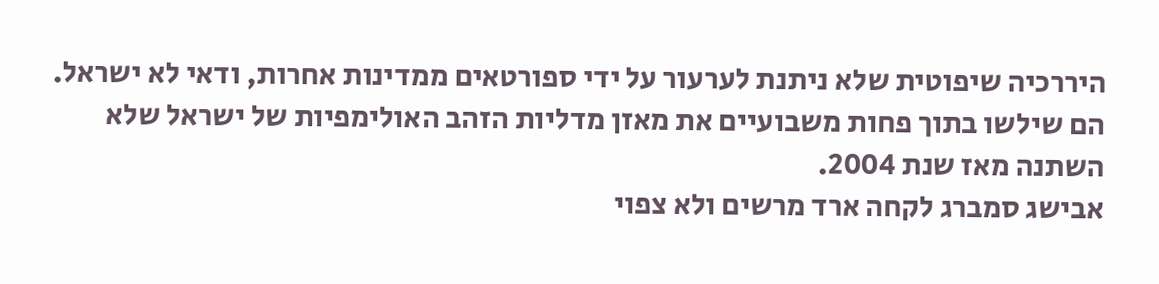היררכיה שיפוטית שלא ניתנת לערעור על ידי ספורטאים ממדינות אחרות, ודאי לא ישראל. הם שילשו בתוך פחות משבועיים את מאזן מדליות הזהב האולימפיות של ישראל שלא השתנה מאז שנת 2004.
אבישג סמברג לקחה ארד מרשים ולא צפוי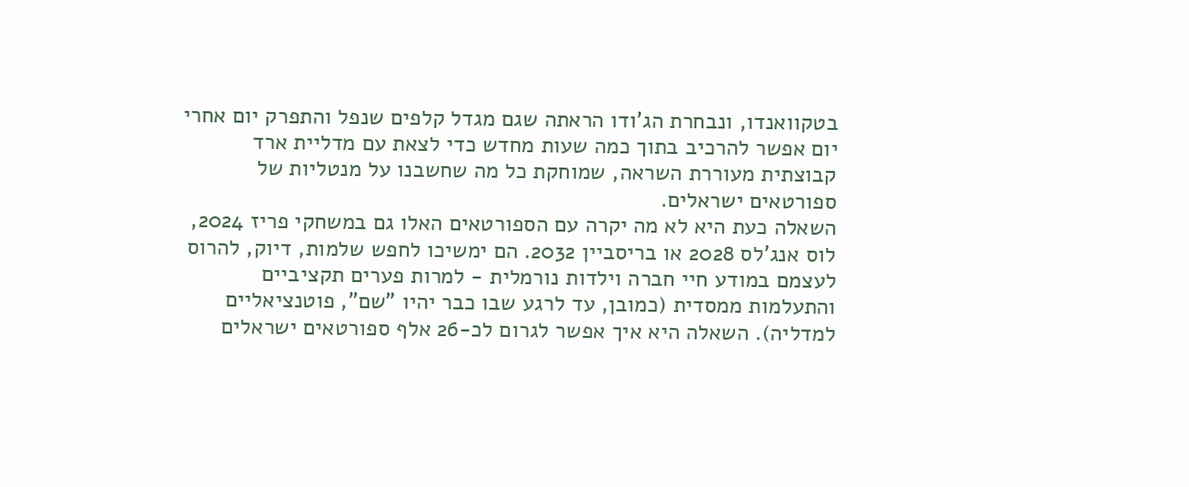בטקוואנדו, ונבחרת הג'ודו הראתה שגם מגדל קלפים שנפל והתפרק יום אחרי יום אפשר להרכיב בתוך כמה שעות מחדש כדי לצאת עם מדליית ארד קבוצתית מעוררת השראה, שמוחקת כל מה שחשבנו על מנטליות של ספורטאים ישראלים.
השאלה כעת היא לא מה יקרה עם הספורטאים האלו גם במשחקי פריז 2024, לוס אנג'לס 2028 או בריסביין 2032. הם ימשיכו לחפש שלמות, דיוק, להרוס לעצמם במודע חיי חברה וילדות נורמלית - למרות פערים תקציביים והתעלמות ממסדית (כמובן, עד לרגע שבו כבר יהיו "שם", פוטנציאליים למדליה). השאלה היא איך אפשר לגרום לכ-26 אלף ספורטאים ישראלים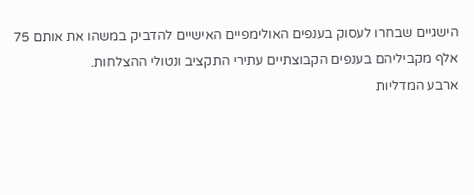הישגיים שבחרו לעסוק בענפים האולימפיים האישיים להדביק במשהו את אותם 75 אלף מקביליהם בענפים הקבוצתיים עתירי התקציב ונטולי ההצלחות.
ארבע המדליות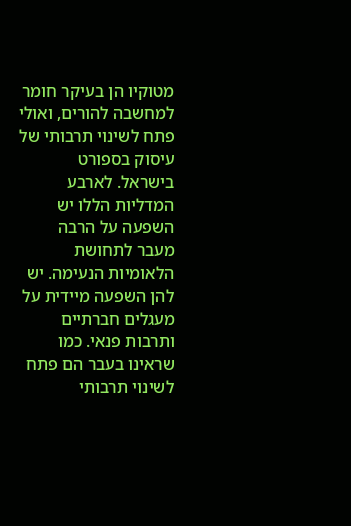מטוקיו הן בעיקר חומר למחשבה להורים, ואולי פתח לשינוי תרבותי של עיסוק בספורט בישראל. לארבע המדליות הללו יש השפעה על הרבה מעבר לתחושת הלאומיות הנעימה. יש להן השפעה מיידית על מעגלים חברתיים ותרבות פנאי. כמו שראינו בעבר הם פתח לשינוי תרבותי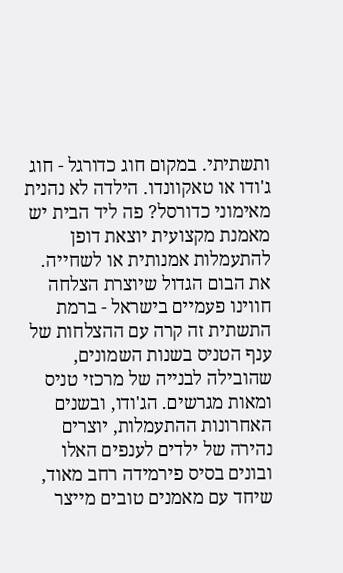ותשתיתי. במקום חוג כדורגל - חוג ג'ודו או טאקוונדו. הילדה לא נהנית מאימוני כדורסל? פה ליד הבית יש מאמנת מקצועית יוצאת דופן להתעמלות אמנותית או לשחייה.
את הבום הגדול שיוצרת הצלחה חווינו פעמיים בישראל - ברמת התשתית זה קרה עם ההצלחות של ענף הטניס בשנות השמונים, שהובילה לבנייה של מרכזי טניס ומאות מגרשים. הג'ודו, ובשנים האחרונות ההתעמלות, יוצרים נהירה של ילדים לענפים האלו ובונים בסיס פירמידה רחב מאוד, שיחד עם מאמנים טובים מייצר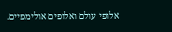אלופי עולם ואלופים אולימפיים.